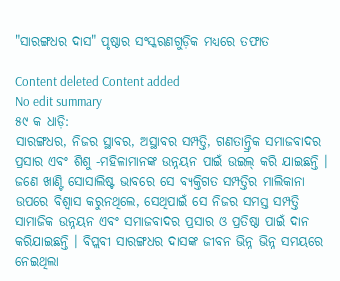"ସାରଙ୍ଗଧର ଦାସ" ପୃଷ୍ଠାର ସଂସ୍କରଣ‌ଗୁଡ଼ିକ ମଧ୍ୟରେ ତଫାତ

Content deleted Content added
No edit summary
୫୯ କ ଧାଡ଼ି:
ସାରଙ୍ଗଧର, ନିଜର ସ୍ଥାବର, ଅସ୍ଥାବର ସମ୍ପତ୍ତି, ଗଣତାନ୍ତ୍ରିକ ସମାଜବାଦର ପ୍ରସାର ଏବଂ ଶିଶୁ -ମହିଳାମାନଙ୍କ ଉନ୍ନୟନ ପାଇଁ ଉଇଲ୍ କରି ଯାଇଛନ୍ତି । ଜଣେ ଖାଣ୍ଟି ସୋସାଲିଷ୍ଟ ଭାବରେ ସେ ବ୍ୟକ୍ତିଗତ ସମ୍ପତ୍ତିର ମାଲିକାନା ଉପରେ ବିଶ୍ଵାସ କରୁନଥିଲେ, ସେଥିପାଇଁ ସେ ନିଜର ସମସ୍ତ ସମ୍ପତ୍ତି ସାମାଜିକ ଉନ୍ନୟନ ଏବଂ ସମାଜବାଦର ପ୍ରସାର ଓ ପ୍ରତିଷ୍ଠା ପାଇଁ ଦାନ କରିଯାଇଛନ୍ତି । ବିପ୍ଲବୀ ସାରଙ୍ଗଧର ଦାସଙ୍କ ଜୀବନ ଭିନ୍ନ ଭିନ୍ନ ସମୟରେ ନେଇଥିଲା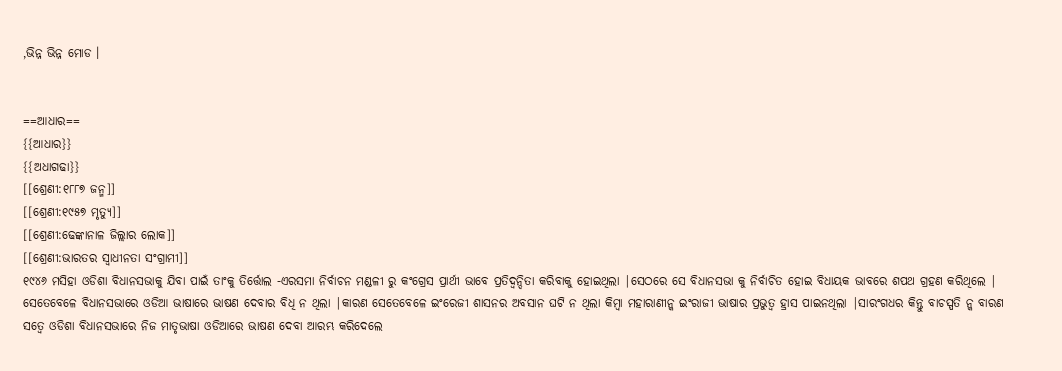,ଭିନ୍ନ ଭିନ୍ନ ମୋଡ ।


==ଆଧାର==
{{ଆଧାର}}
{{ଅଧାଗଢା}}
[[ଶ୍ରେଣୀ:୧୮୮୭ ଜନ୍ମ]]
[[ଶ୍ରେଣୀ:୧୯୫୭ ମୃତ୍ୟୁ]]
[[ଶ୍ରେଣୀ:ଢେଙ୍କାନାଳ ଜିଲ୍ଲାର ଲୋକ]]
[[ଶ୍ରେଣୀ:ଭାରତର ସ୍ଵାଧୀନତା ସଂଗ୍ରାମୀ]]
୧୯୪୬ ମସିହା ଓଡିଶା ବିଧାନସଭାକୁ ଯିବା ପାଇଁ ତାଂକୁ ତିର୍ତ୍ତୋଲ -ଏରସମା ନିର୍ବାଚନ ମଣ୍ଡଳୀ ରୁ କଂଗ୍ରେସ ପ୍ରାର୍ଥୀ ଭାବେ ପ୍ରତିଦ୍ବନ୍ଦିତା କରିବାକୁ ହୋଇଥିଲା |ସେଠରେ ସେ ବିଧାନସଭା କୁ ନିର୍ବାଚିତ ହୋଇ ବିଧାୟକ ଭାବରେ ଶପଥ ଗ୍ରହଣ କରିଥିଲେ | ସେତେବେଳେ ବିଧାନସଭାରେ ଓଡିଆ ଭାଷାରେ ଭାଷଣ ଦେବାର ବିଧି ନ ଥିଲା |କାରଣ ସେତେବେଳେ ଇଂରେଜୀ ଶାସନର ଅବସାନ ଘଟି ନ ଥିଲା କିମ୍ବା ମହାରାଣୀନ୍କ ଇଂରାଜୀ ଭାଷାର ପ୍ରଭୁତ୍ବ ହ୍ରାସ ପାଇନଥିଲା |ସାରଂଗଧର କିନ୍ତୁ ବାଚସ୍ପତି ନ୍କ ବାରଣ ସତ୍ବେ ଓଡିଶା ବିଧାନସଭାରେ ନିଜ ମାତୃଭାଷା ଓଡିଆରେ ଭାଷଣ ଦେବା ଆରମ୍ଭ କରିଦେଲେ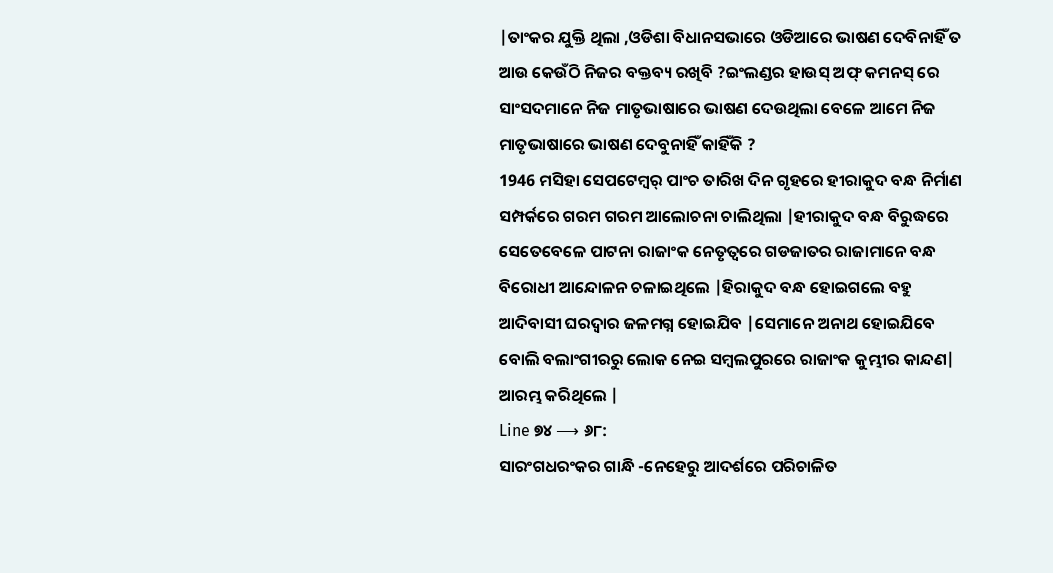|ତାଂକର ଯୁକ୍ତି ଥିଲା ,ଓଡିଶା ବିଧାନସଭାରେ ଓଡିଆରେ ଭାଷଣ ଦେବିନାହିଁ ତ ଆଉ କେଉଁଠି ନିଜର ବକ୍ତବ୍ୟ ରଖିବି ?ଇଂଲଣ୍ଡର ହାଉସ୍ ଅଫ୍ କମନସ୍ ରେ ସାଂସଦମାନେ ନିଜ ମାତୃଭାଷାରେ ଭାଷଣ ଦେଉଥିଲା ବେଳେ ଆମେ ନିଜ ମାତୃଭାଷାରେ ଭାଷଣ ଦେବୁନାହିଁ କାହିଁକି ?
1946 ମସିହା ସେପଟେମ୍ବର୍ ପାଂଚ ତାରିଖ ଦିନ ଗୃହରେ ହୀରାକୁଦ ବନ୍ଧ ନିର୍ମାଣ ସମ୍ପର୍କରେ ଗରମ ଗରମ ଆଲୋଚନା ଚାଲିଥିଲା |ହୀରାକୁଦ ବନ୍ଧ ବିରୁଦ୍ଧରେ ସେତେବେଳେ ପାଟନା ରାଜାଂକ ନେତୃତ୍ବରେ ଗଡଜାତର ରାଜାମାନେ ବନ୍ଧ ବିରୋଧୀ ଆନ୍ଦୋଳନ ଚଳାଇଥିଲେ |ହିରାକୁଦ ବନ୍ଧ ହୋଇଗଲେ ବହୁ ଆଦିବାସୀ ଘରଦ୍ବାର ଜଳମଗ୍ନ ହୋଇଯିବ |ସେମାନେ ଅନାଥ ହୋଇଯିବେ ବୋଲି ବଲାଂଗୀରରୁ ଲୋକ ନେଇ ସମ୍ବଲପୁରରେ ରାଜାଂକ କୁମ୍ଭୀର କାନ୍ଦଣ| ଆରମ୍ଭ କରିଥିଲେ |
Line ୭୪ ⟶ ୬୮:
ସାରଂଗଧରଂକର ଗାନ୍ଧି -ନେହେରୁ ଆଦର୍ଶରେ ପରିଚାଳିତ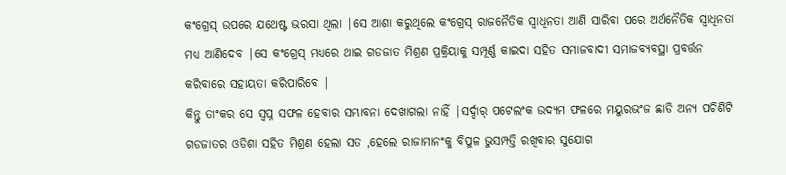କଂଗ୍ରେସ୍ ଉପରେ ଯଥେଷ୍ଟ ଭରସା ଥିଲା |ସେ ଆଶା କରୁଥିଲେ କଂଗ୍ରେସ୍ ରାଜନୈତିକ ସ୍ବାଧିନତା ଆଣି ସାରିବା ପରେ ଅର୍ଥନୈତିକ ସ୍ବାଧିନତା ମଧ୍ୟ ଆଣିଦେବ |ସେ କଂଗ୍ରେସ୍ ମଧ୍ୟରେ ଥାଇ ଗଡଜାତ ମିଶ୍ରଣ ପ୍ରକ୍ରିୟାକୁ ସମ୍ପୂର୍ଣ୍ଣ କାଇଦା ସହିତ ସମାଜବାଦୀ ସମାଜବ୍ୟବସ୍ଥା ପ୍ରବର୍ତ୍ତନ କରିବାରେ ସହାୟତା କରିପାରିବେ |
କିନ୍ତୁ ତାଂକର ସେ ସ୍ବପ୍ନ ସଫଳ ହେବାର ସମ୍ଭାବନା ଦେଖାଗଲା ନାହିଁ |ସର୍ଦ୍ଦାର୍ ପଟେଲଂକ ଉଦ୍ୟମ ଫଳରେ ମୟୁରଭଂଜ ଛାଡି ଅନ୍ୟ ପଚିଶିଟି ଗଡଜାତର ଓଡିଶା ସହିତ ମିଶ୍ରଣ ହେଲା ସତ ,ହେଲେ ରାଜାମାନଂକୁ ବିପୁଳ ଭୁସମ୍ପତ୍ତି ରଖିବାର ସୁଯୋଗ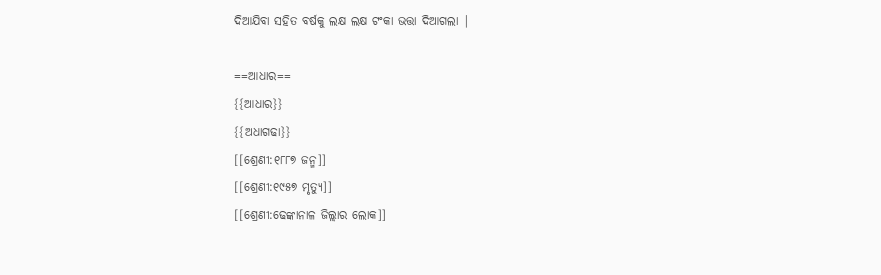ଦିଆଯିବା ସହିତ ବର୍ଷକୁ ଲକ୍ଷ ଲକ୍ଷ ଟଂକା ଭତ୍ତା ଦିଆଗଲା |

==ଆଧାର==
{{ଆଧାର}}
{{ଅଧାଗଢା}}
[[ଶ୍ରେଣୀ:୧୮୮୭ ଜନ୍ମ]]
[[ଶ୍ରେଣୀ:୧୯୫୭ ମୃତ୍ୟୁ]]
[[ଶ୍ରେଣୀ:ଢେଙ୍କାନାଳ ଜିଲ୍ଲାର ଲୋକ]]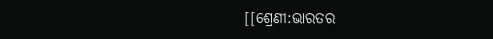[[ଶ୍ରେଣୀ:ଭାରତର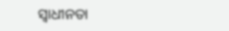ସ୍ଵାଧୀନତା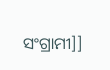ସଂଗ୍ରାମୀ]]